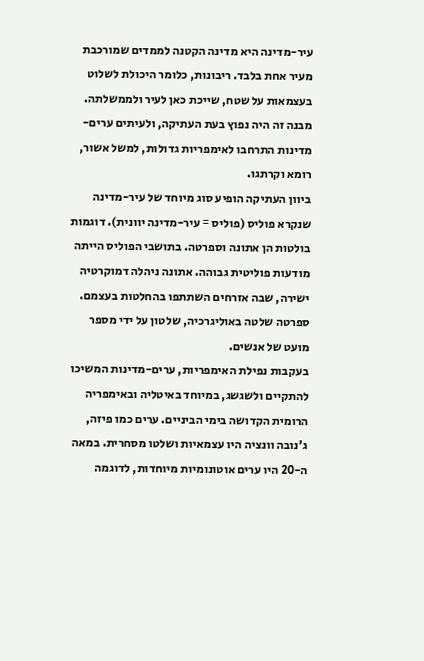עיר-מדינה היא מדינה הקטנה לממדים שמורכבת מעיר אחת בלבד. ריבונות, כלומר היכולת לשלוט בעצמאות על שטח, שייכת כאן לעיר ולממשלתה. מבנה זה היה נפוץ בעת העתיקה, ולעיתים ערים-מדינות התרחבו לאימפריות גדולות, למשל אשור, רומא וקרתגו.
ביוון העתיקה הופיע סוג מיוחד של עיר-מדינה שנקרא פוליס (פוליס = עיר-מדינה יוונית). דוגמות בולטות הן אתונה וספרטה. בתושבי הפוליס הייתה מודעות פוליטית גבוהה. אתונה ניהלה דמוקרטיה ישירה, שבה אזרחים השתתפו בהחלטות בעצמם. ספרטה שלטה באוליגרכיה, שלטון על ידי מספר מועט של אנשים.
בעקבות נפילת האימפריות, ערים-מדינות המשיכו להתקיים ולשגשג, במיוחד באיטליה ובאימפריה הרומית הקדושה בימי הביניים. ערים כמו פיזה, ג'נובה וונציה היו עצמאיות ושלטו מסחרית. במאה ה-20 היו ערים אוטונומיות מיוחדות, לדוגמה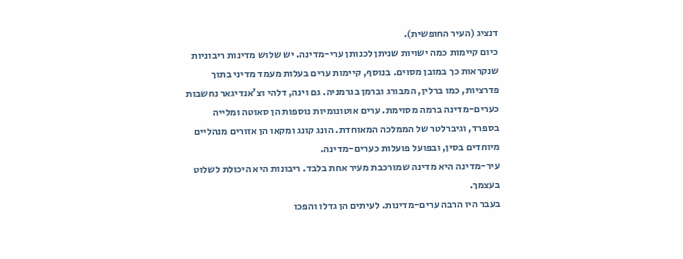דנציג (העיר החופשית).
כיום קיימות כמה ישויות שניתן לכנותן ערי-מדינה. יש שלוש מדינות ריבוניות שנקראות כך במובן מסוים. בנוסף, קיימות ערים בעלות מעמד מדיני בתוך פדרציות, כמו ברלין, המבורג וברמן בגרמניה. גם וינה, דלהי וצ'אנדיגאר נחשבות כערים-מדינה ברמה מסוימת. ערים אוטונומיות נוספות הן סאוטה ומלייה בספרד, וגיברלטר של הממלכה המאוחדת. הונג קונג ומקאו הן אזורים מנהליים מיוחדים בסין, ובפועל פועלות כערים-מדינה.
עיר-מדינה היא מדינה שמורכבת מעיר אחת בלבד. ריבונות היא היכולת לשלוט בעצמך.
בעבר היו הרבה ערים-מדינות. לעיתים הן גדלו והפכו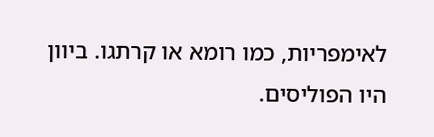לאימפריות, כמו רומא או קרתגו. ביוון היו הפוליסים.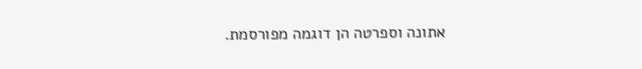אתונה וספרטה הן דוגמה מפורסמת.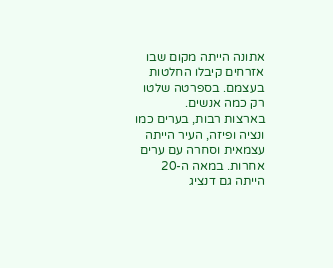אתונה הייתה מקום שבו אזרחים קיבלו החלטות בעצמם. בספרטה שלטו רק כמה אנשים.
בארצות רבות, בערים כמו ונציה ופיזה, העיר הייתה עצמאית וסחרה עם ערים אחרות. במאה ה-20 הייתה גם דנציג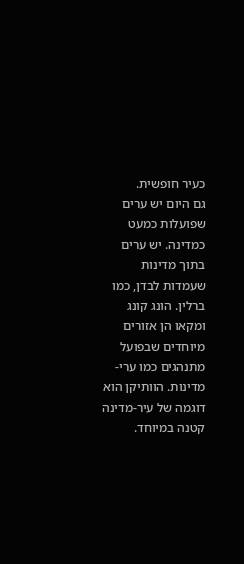כעיר חופשית.
גם היום יש ערים שפועלות כמעט כמדינה. יש ערים בתוך מדינות שעמדות לבדן, כמו ברלין. הונג קונג ומקאו הן אזורים מיוחדים שבפועל מתנהגים כמו ערי-מדינות. הוותיקן הוא דוגמה של עיר-מדינה קטנה במיוחד.